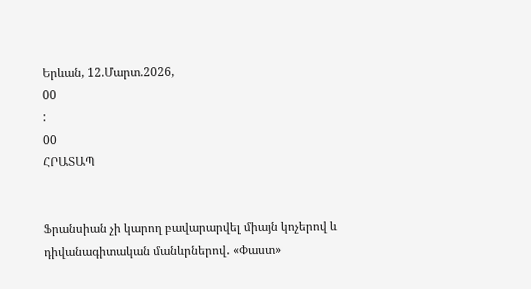Երևան, 12.Մարտ.2026,
00
:
00
ՀՐԱՏԱՊ


Ֆրանսիան չի կարող բավարարվել միայն կոչերով և դիվանագիտական մանևրներով․ «Փաստ»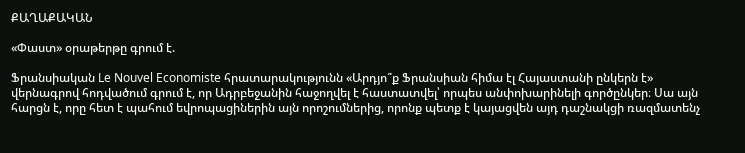ՔԱՂԱՔԱԿԱՆ

«Փաստ» օրաթերթը գրում է.

Ֆրանսիական Le Nouvel Economiste հրատարակությունն «Արդյո՞ք Ֆրանսիան հիմա էլ Հայաստանի ընկերն է» վերնագրով հոդվածում գրում է, որ Ադրբեջանին հաջողվել է հաստատվել՝ որպես անփոխարինելի գործընկեր։ Սա այն հարցն է, որը հետ է պահում եվրոպացիներին այն որոշումներից, որոնք պետք է կայացվեն այդ դաշնակցի ռազմատենչ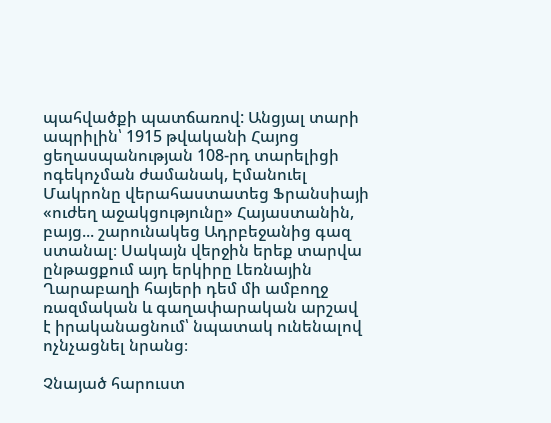պահվածքի պատճառով: Անցյալ տարի ապրիլին՝ 1915 թվականի Հայոց ցեղասպանության 108-րդ տարելիցի ոգեկոչման ժամանակ, Էմանուել Մակրոնը վերահաստատեց Ֆրանսիայի «ուժեղ աջակցությունը» Հայաստանին, բայց... շարունակեց Ադրբեջանից գազ ստանալ։ Սակայն վերջին երեք տարվա ընթացքում այդ երկիրը Լեռնային Ղարաբաղի հայերի դեմ մի ամբողջ ռազմական և գաղափարական արշավ է իրականացնում՝ նպատակ ունենալով ոչնչացնել նրանց։

Չնայած հարուստ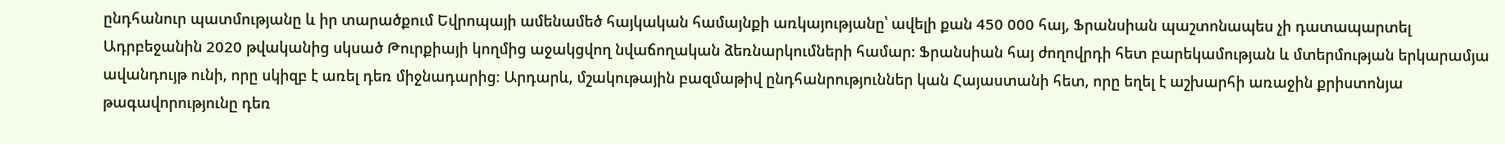ընդհանուր պատմությանը և իր տարածքում Եվրոպայի ամենամեծ հայկական համայնքի առկայությանը՝ ավելի քան 450 000 հայ, Ֆրանսիան պաշտոնապես չի դատապարտել Ադրբեջանին 2020 թվականից սկսած Թուրքիայի կողմից աջակցվող նվաճողական ձեռնարկումների համար: Ֆրանսիան հայ ժողովրդի հետ բարեկամության և մտերմության երկարամյա ավանդույթ ունի, որը սկիզբ է առել դեռ միջնադարից։ Արդարև, մշակութային բազմաթիվ ընդհանրություններ կան Հայաստանի հետ, որը եղել է աշխարհի առաջին քրիստոնյա թագավորությունը դեռ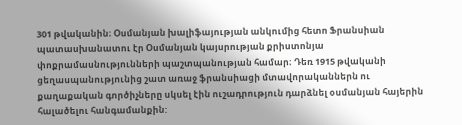301 թվականին։ Օսմանյան խալիֆայության անկումից հետո Ֆրանսիան պատասխանատու էր Օսմանյան կայսրության քրիստոնյա փոքրամասնությունների պաշտպանության համար։ Դեռ 1915 թվականի ցեղասպանությունից շատ առաջ ֆրանսիացի մտավորականներն ու քաղաքական գործիչները սկսել էին ուշադրություն դարձնել օսմանյան հայերին հալածելու հանգամանքին: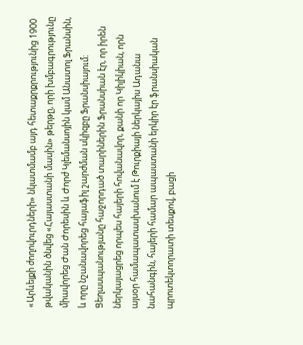«Արևելքի ժողովուրդների» նկատմամբ այդ հետաքրքրությունից 1900 թվականին ծնվեց «Հայաստանի մասին» թերթը, որի խմբագրությունը միավորեց Ժան Ժորեսին և Ժորժ Կլեմանսոյին կամ Անատոլ Ֆրանսին, և որը նշանավորեց հայաֆիլ շարժման սկիզբը Ֆրանսիայում։ Ցեղասպանությանը հաջորդած տարիներին Ֆրանսիան էր, որ իրեն ներկայացրեց որպես հայերի հովանավոր, քանի որ Կիլիկիան, որն այսօր համապատասխանում է Թուրքիայի ներկայիս Ադանա նահանգին, հայերի համար ապաստանի երկիր էր ֆրանսիական պրոտեկտորատի տեսքով, բացի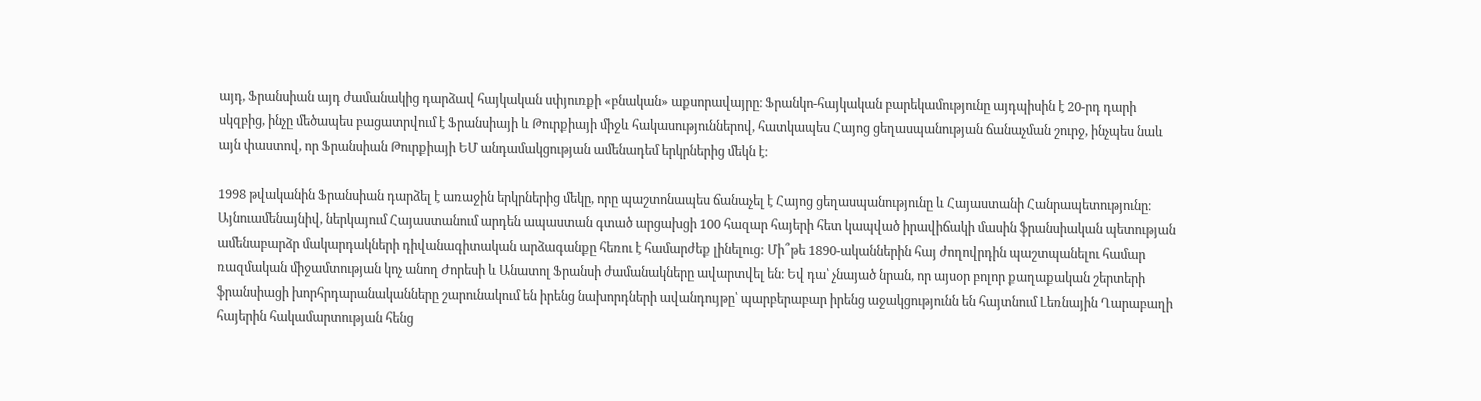այդ, Ֆրանսիան այդ ժամանակից դարձավ հայկական սփյուռքի «բնական» աքսորավայրը։ Ֆրանկո-հայկական բարեկամությունը այդպիսին է 20-րդ դարի սկզբից, ինչը մեծապես բացատրվում է Ֆրանսիայի և Թուրքիայի միջև հակասություններով, հատկապես Հայոց ցեղասպանության ճանաչման շուրջ, ինչպես նաև այն փաստով, որ Ֆրանսիան Թուրքիայի ԵՄ անդամակցության ամենադեմ երկրներից մեկն է։

1998 թվականին Ֆրանսիան դարձել է առաջին երկրներից մեկը, որը պաշտոնապես ճանաչել է Հայոց ցեղասպանությունը և Հայաստանի Հանրապետությունը։ Այնուամենայնիվ, ներկայում Հայաստանում արդեն ապաստան գտած արցախցի 100 հազար հայերի հետ կապված իրավիճակի մասին ֆրանսիական պետության ամենաբարձր մակարդակների դիվանագիտական արձագանքը հեռու է համարժեք լինելուց: Մի՞թե 1890-ականներին հայ ժողովրդին պաշտպանելու համար ռազմական միջամտության կոչ անող Ժորեսի և Անատոլ Ֆրանսի ժամանակները ավարտվել են։ Եվ դա՝ չնայած նրան, որ այսօր բոլոր քաղաքական շերտերի ֆրանսիացի խորհրդարանականները շարունակում են իրենց նախորդների ավանդույթը՝ պարբերաբար իրենց աջակցությունն են հայտնում Լեռնային Ղարաբաղի հայերին հակամարտության հենց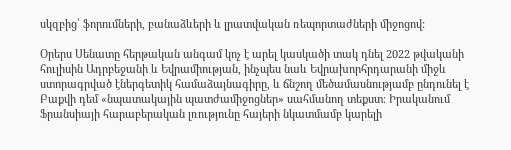սկզբից՝ ֆորումների, բանաձևերի և լրատվական ռեպորտաժների միջոցով:

Օրերս Սենատը հերթական անգամ կոչ է արել կասկածի տակ դնել 2022 թվականի հուլիսին Ադրբեջանի և Եվրամիության, ինչպես նաև Եվրախորհրդարանի միջև ստորագրված էներգետիկ համաձայնագիրը, և ճնշող մեծամասնությամբ ընդունել է Բաքվի դեմ «նպատակային պատժամիջոցներ» սահմանող տեքստ։ Իրականում Ֆրանսիայի հարաբերական լռությունը հայերի նկատմամբ կարելի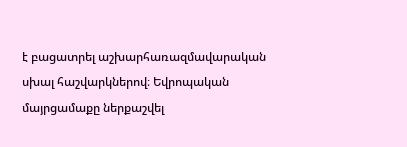է բացատրել աշխարհառազմավարական սխալ հաշվարկներով։ Եվրոպական մայրցամաքը ներքաշվել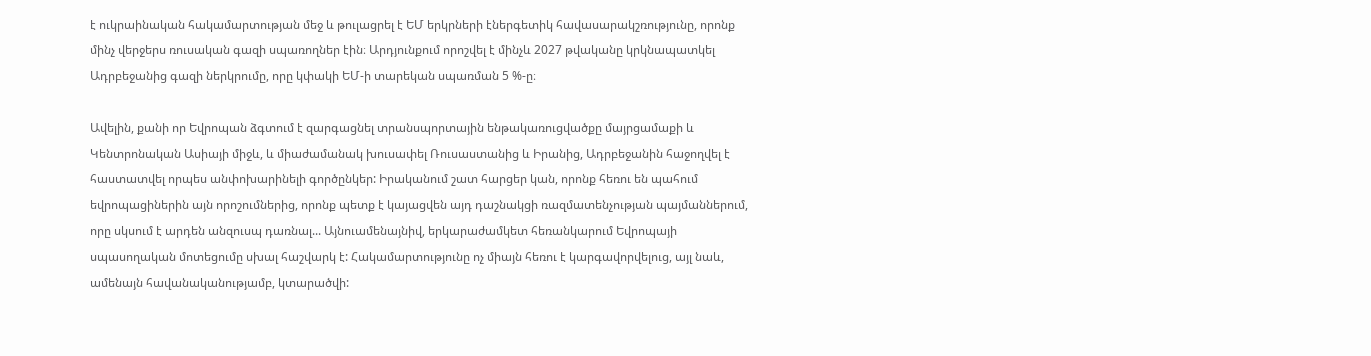է ուկրաինական հակամարտության մեջ և թուլացրել է ԵՄ երկրների էներգետիկ հավասարակշռությունը, որոնք մինչ վերջերս ռուսական գազի սպառողներ էին։ Արդյունքում որոշվել է մինչև 2027 թվականը կրկնապատկել Ադրբեջանից գազի ներկրումը, որը կփակի ԵՄ-ի տարեկան սպառման 5 %-ը։

Ավելին, քանի որ Եվրոպան ձգտում է զարգացնել տրանսպորտային ենթակառուցվածքը մայրցամաքի և Կենտրոնական Ասիայի միջև, և միաժամանակ խուսափել Ռուսաստանից և Իրանից, Ադրբեջանին հաջողվել է հաստատվել որպես անփոխարինելի գործընկեր: Իրականում շատ հարցեր կան, որոնք հեռու են պահում եվրոպացիներին այն որոշումներից, որոնք պետք է կայացվեն այդ դաշնակցի ռազմատենչության պայմաններում, որը սկսում է արդեն անզուսպ դառնալ... Այնուամենայնիվ, երկարաժամկետ հեռանկարում Եվրոպայի սպասողական մոտեցումը սխալ հաշվարկ է: Հակամարտությունը ոչ միայն հեռու է կարգավորվելուց, այլ նաև, ամենայն հավանականությամբ, կտարածվի: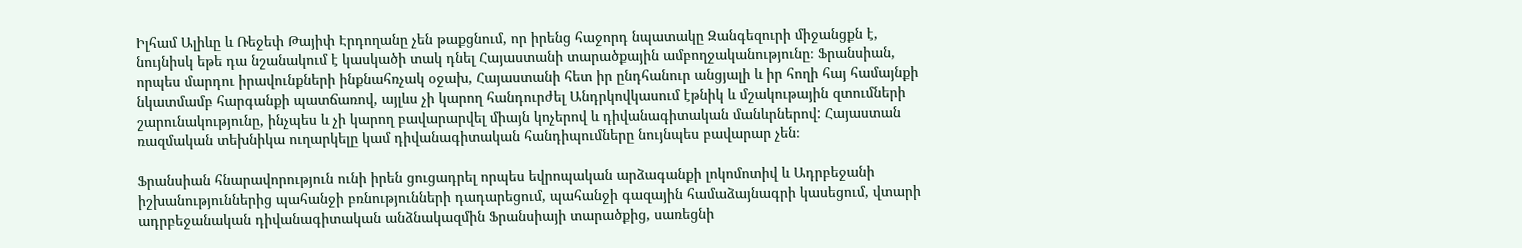Իլհամ Ալիևը և Ռեջեփ Թայիփ Էրդողանը չեն թաքցնում, որ իրենց հաջորդ նպատակը Զանգեզուրի միջանցքն է, նույնիսկ եթե դա նշանակում է կասկածի տակ դնել Հայաստանի տարածքային ամբողջականությունը։ Ֆրանսիան, որպես մարդու իրավունքների ինքնահռչակ օջախ, Հայաստանի հետ իր ընդհանուր անցյալի և իր հողի հայ համայնքի նկատմամբ հարգանքի պատճառով, այլևս չի կարող հանդուրժել Անդրկովկասում էթնիկ և մշակութային զտումների շարունակությունը, ինչպես և չի կարող բավարարվել միայն կոչերով և դիվանագիտական մանևրներով: Հայաստան ռազմական տեխնիկա ուղարկելը կամ դիվանագիտական հանդիպումները նույնպես բավարար չեն։

Ֆրանսիան հնարավորություն ունի իրեն ցուցադրել որպես եվրոպական արձագանքի լոկոմոտիվ և Ադրբեջանի իշխանություններից պահանջի բռնությունների դադարեցում, պահանջի գազային համաձայնագրի կասեցում, վտարի ադրբեջանական դիվանագիտական անձնակազմին Ֆրանսիայի տարածքից, սառեցնի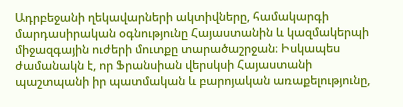Ադրբեջանի ղեկավարների ակտիվները, համակարգի մարդասիրական օգնությունը Հայաստանին և կազմակերպի միջազգային ուժերի մուտքը տարածաշրջան։ Իսկապես ժամանակն է, որ Ֆրանսիան վերսկսի Հայաստանի պաշտպանի իր պատմական և բարոյական առաքելությունը,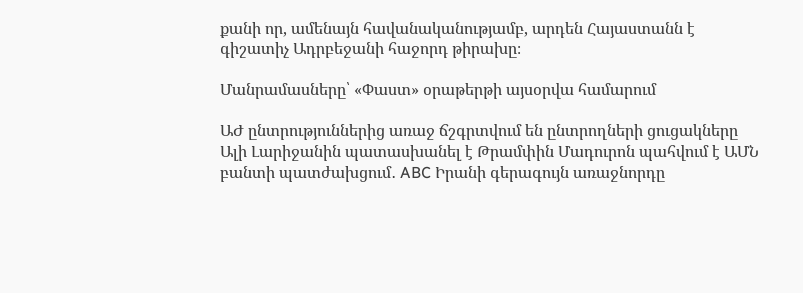քանի որ, ամենայն հավանականությամբ, արդեն Հայաստանն է գիշատիչ Ադրբեջանի հաջորդ թիրախը։

Մանրամասները՝ «Փաստ» օրաթերթի այսօրվա համարում

ԱԺ ընտրություններից առաջ ճշգրտվում են ընտրողների ցուցակները Ալի Լարիջանին պատասխանել է Թրամփին Մադուրոն պահվում է ԱՄՆ բանտի պատժախցում․ ABC Իրանի գերագույն առաջնորդը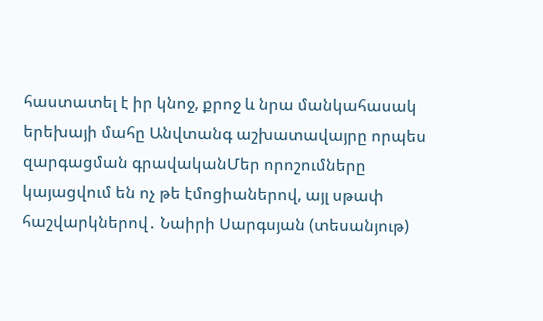հաստատել է իր կնոջ, քրոջ և նրա մանկահասակ երեխայի մահը Անվտանգ աշխատավայրը որպես զարգացման գրավականՄեր որոշումները կայացվում են ոչ թե էմոցիաներով, այլ սթափ հաշվարկներով․ Նաիրի Սարգսյան (տեսանյութ)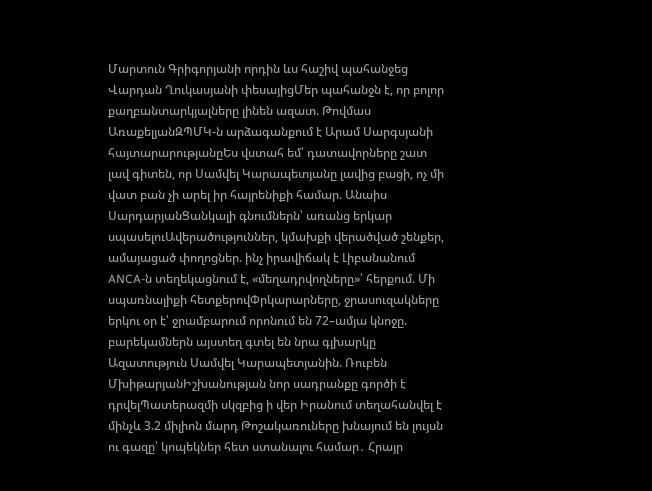Մարտուն Գրիգորյանի որդին ևս հաշիվ պահանջեց Վարդան Ղուկասյանի փեսայիցՄեր պահանջն է, որ բոլոր քաղբանտարկյալները լինեն ազատ. Թովմաս ԱռաքելյանԶՊՄԿ-ն արձագանքում է Արամ Սարգսյանի հայտարարությանըԵս վստահ եմ՝ դատավորները շատ լավ գիտեն, որ Սամվել Կարապետյանը լավից բացի, ոչ մի վատ բան չի արել իր հայրենիքի համար. Անաիս ՍարդարյանՑանկալի գնումներն՝ առանց երկար սպասելուԱվերածություններ, կմախքի վերածված շենքեր, ամայացած փողոցներ. ինչ իրավիճակ է Լիբանանում ANCA-ն տեղեկացնում է, «մեղադրվողները»՝ հերքում. Մի սպառնալիքի հետքերովՓրկարարները, ջրասուզակները երկու օր է՝ ջրամբարում որոնում են 72–ամյա կնոջը. բարեկամներն այստեղ գտել են նրա գլխարկը Ազատություն Սամվել Կարապետյանին. Ռուբեն ՄխիթարյանԻշխանության նոր սադրանքը գործի է դրվելՊատերազմի սկզբից ի վեր Իրանում տեղահանվել է մինչև 3.2 միլիոն մարդ Թոշակառուները խնայում են լույսն ու գազը՝ կոպեկներ հետ ստանալու համար․ Հրայր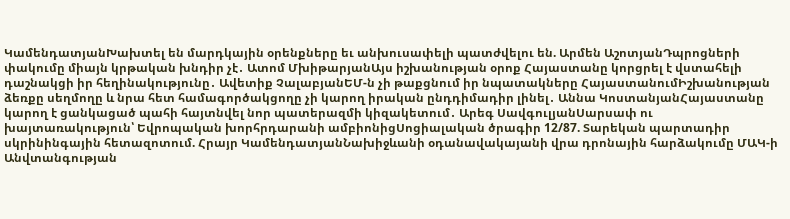ԿամենդատյանԽախտել են մարդկային օրենքները եւ անխուսափելի պատժվելու են. Արմեն ԱշոտյանԴպրոցների փակումը միայն կրթական խնդիր չէ․ Ատոմ ՄխիթարյանԱյս իշխանության օրոք Հայաստանը կորցրել է վստահելի դաշնակցի իր հեղինակությունը․ Ավետիք ՉալաբյանԵՄ-ն չի թաքցնում իր նպատակները ՀայաստանումԻշխանության ձեռքը սեղմողը և նրա հետ համագործակցողը չի կարող իրական ընդդիմադիր լինել․ Աննա ԿոստանյանՀայաստանը կարող է ցանկացած պահի հայտնվել նոր պատերազմի կիզակետում․ Արեգ ՍավգուլյանՍարսափ ու խայտառակություն՝ Եվրոպական խորհրդարանի ամբիոնիցՍոցիալական ծրագիր 12/87. Տարեկան պարտադիր սկրինինգային հետազոտում. Հրայր ԿամենդատյանՆախիջևանի օդանավակայանի վրա դրոնային հարձակումը ՄԱԿ-ի Անվտանգության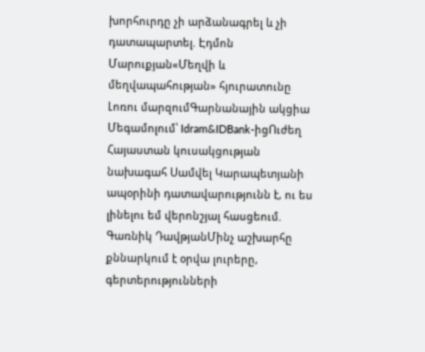խորհուրդը չի արձանագրել և չի դատապարտել. Էդմոն Մարուքյան«Մեղվի և մեղվապահության» հյուրատունը Լոռու մարզումԳարնանային ակցիա Մեգամոլում՝ Idram&IDBank-իցՈւժեղ Հայաստան կուսակցության նախագահ Սամվել Կարապետյանի ապօրինի դատավարությունն է, ու ես լինելու եմ վերոնշյալ հասցեում. Գառնիկ ԴավթյանՄինչ աշխարհը քննարկում է օրվա լուրերը, գերտերությունների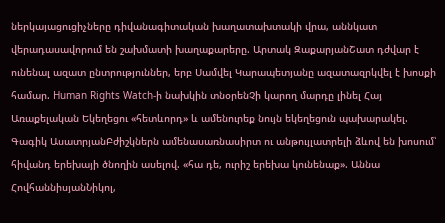ներկայացուցիչները դիվանագիտական խաղատախտակի վրա, աննկատ վերադասավորում են շախմատի խաղաքարերը. Արտակ ԶաքարյանՇատ դժվար է ունենալ ազատ ընտրություններ, երբ Սամվել Կարապետյանը ազատազրկվել է խոսքի համար. Human Rights Watch-ի նախկին տնօրենՉի կարող մարդը լինել Հայ Առաքելական Եկեղեցու «հետևորդ» և ամենուրեք նույն եկեղեցուն պախարակել. Գագիկ ԱսատրյանԲժիշկներն ամենասառնասիրտ ու անթույլատրելի ձևով են խոսում՝ հիվանդ երեխայի ծնողին ասելով. «հա դե, ուրիշ երեխա կունենաք». Աննա ՀովհաննիսյանՆիկոլ,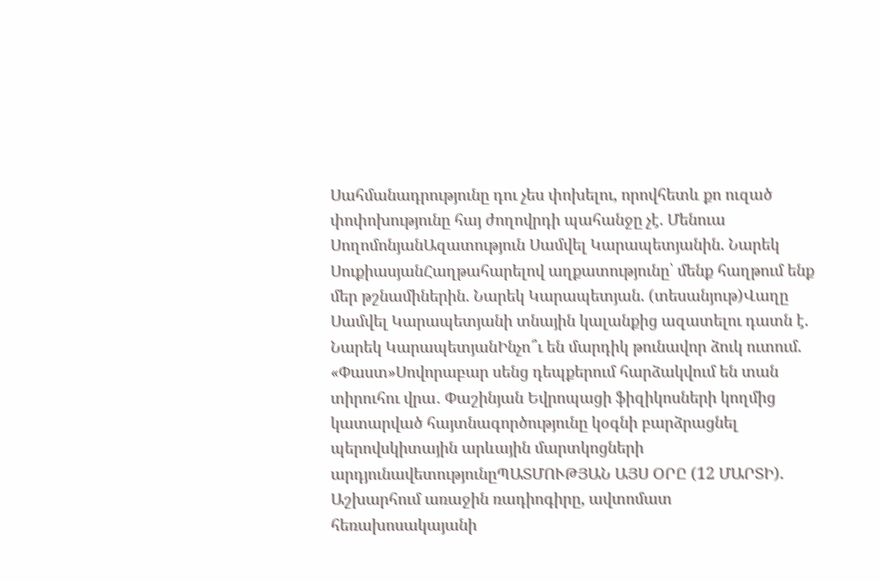Սահմանադրությունը դու չես փոխելու, որովհետև քո ուզած փոփոխությունը հայ ժողովրդի պահանջը չէ. Մենուա ՍողոմոնյանԱզատություն Սամվել Կարապետյանին. Նարեկ ՍուքիասյանՀաղթահարելով աղքատությունը՝ մենք հաղթում ենք մեր թշնամիներին. Նարեկ Կարապետյան. (տեսանյութ)Վաղը Սամվել Կարապետյանի տնային կալանքից ազատելու դատն է. Նարեկ ԿարապետյանԻնչո՞ւ են մարդիկ թունավոր ձուկ ուտում. «Փաստ»Սովորաբար սենց դեպքերում հարձակվում են տան տիրուհու վրա․ Փաշինյան Եվրոպացի ֆիզիկոսների կողմից կատարված հայտնագործությունը կօգնի բարձրացնել պերովսկիտային արևային մարտկոցների արդյունավետությունըՊԱՏՄՈՒԹՅԱՆ ԱՅՍ ՕՐԸ (12 ՄԱՐՏԻ). Աշխարհում առաջին ռադիոգիրը, ավտոմատ հեռախոսակայանի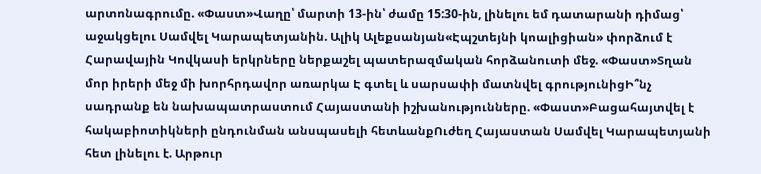արտոնագրումը. «Փաստ»Վաղը՝ մարտի 13-ին՝ ժամը 15:30-ին, լինելու եմ դատարանի դիմաց՝ աջակցելու Սամվել Կարապետյանին. Ալիկ Ալեքսանյան«Էպշտեյնի կոալիցիան» փորձում է Հարավային Կովկասի երկրները ներքաշել պատերազմական հորձանուտի մեջ. «Փաստ»Տղան մոր իրերի մեջ մի խորհրդավոր առարկա Է գտել և սարսափի մատնվել գրությունիցԻ՞նչ սադրանք են նախապատրաստում Հայաստանի իշխանությունները. «Փաստ»Բացահայտվել է հակաբիոտիկների ընդունման անսպասելի հետևանքՈւժեղ Հայաստան Սամվել Կարապետյանի հետ լինելու է. Արթուր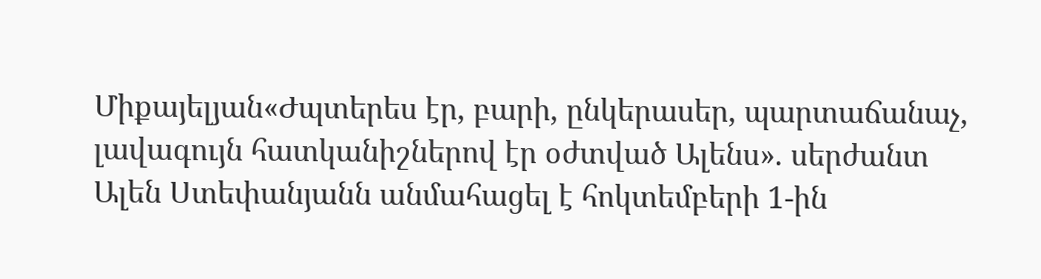Միքայելյան«Ժպտերես էր, բարի, ընկերասեր, պարտաճանաչ, լավագույն հատկանիշներով էր օժտված Ալենս». սերժանտ Ալեն Ստեփանյանն անմահացել է հոկտեմբերի 1-ին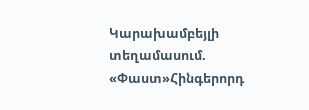Կարախամբեյլի տեղամասում. «Փաստ»Հինգերորդ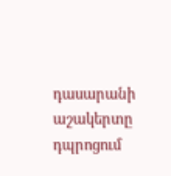դասարանի աշակերտը դպրոցում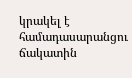կրակել է համադասարանցու ճակատին